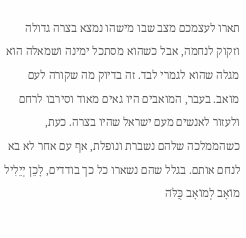תארו לעצמכם מצב שבו מישהו נמצא בצרה גדולה וזקוק לנחמה, אבל כשהוא מסתכל ימינה ושמאלה הוא מגלה שהוא לגמרי לבד. זה בדיוק מה שקורה לעם מואב. בעבר, המואבים היו גאים מאוד וסירבו לרחם ולעזור לאנשים מעם ישראל שהיו בצרה. כעת, כשהממלכה שלהם נשברת ונופלת, אף עם אחר לא בא לנחם אותם. בגלל שהם נשארו כל כך בודדים, לָכֵן יְיֵלִיל מוֹאָב לְמוֹאָב כֻּלֹּה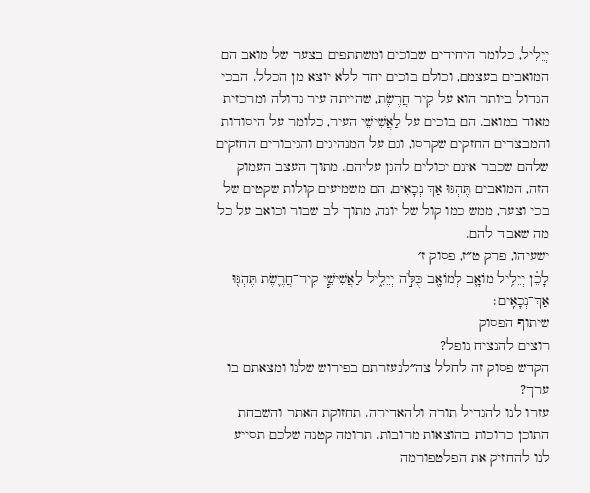יְיֵלִיל, כלומר היחידים שבוכים ומשתתפים בצער של מואב הם המואבים בעצמם, וכולם בוכים יחד ללא יוצא מן הכלל. הבכי הגדול ביותר הוא על קִיר חֲרֶשֶׂת, שהייתה עיר גדולה ומרכזית מאוד במואב. הם בוכים על לַאֲשִׁישֵׁי העיר, כלומר על היסודות והמבצרים החזקים שקרסו, וגם על המנהיגים והגיבורים החזקים שלהם שכבר אינם יכולים להגן עליהם. מתוך העצב העמוק הזה, המואבים תֶּהְגּוּ אַךְ נְכָאִים, הם משמיעים קולות שקטים של בכי וצער, ממש כמו קול של יונה, מתוך לב שבור וכואב על כל מה שאבד להם.
ישעיהו, פרק ט״ז, פסוק ז׳
לָכֵ֗ן יְיֵלִ֥יל מוֹאָ֛ב לְמוֹאָ֖ב כֻּלֹּ֣ה יְיֵלִ֑יל לַאֲשִׁישֵׁ֧י קִיר־חֲרֶ֛שֶׂת תֶּהְגּ֖וּ אַךְ־נְכָאִֽים׃
שיתוף הפסוק
רוצים להנציח נופל?
הקדש פסוק זה לחלל צה״לנעזרתם בפירוש שלנו ומצאתם בו ערך?
עזרו לנו להגדיל תורה ולהאדירה. תחזוקת האתר והשבחת התוכן כרוכות בהוצאות מרובות. תרומה קטנה שלכם תסייע לנו להחזיק את הפלטפורמה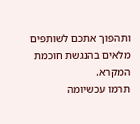ותהפוך אתכם לשותפים מלאים בהנגשת חוכמת המקרא.
תרמו עכשיומה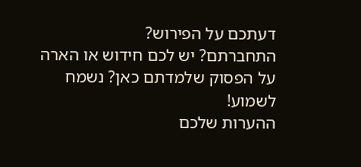דעתכם על הפירוש?
התחברתם? יש לכם חידוש או הארה על הפסוק שלמדתם כאן? נשמח לשמוע!
ההערות שלכם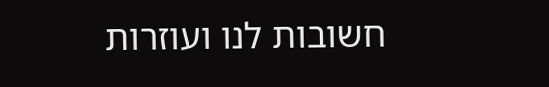חשובות לנו ועוזרות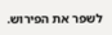לשפר את הפירוש.